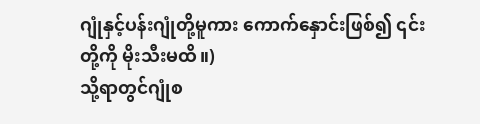ဂျုံနှင့်ပန်းဂျုံတို့မူကား ကောက်နှောင်းဖြစ်၍ ၎င်းတို့ကို မိုးသီးမထိ။)
သို့ရာတွင်ဂျုံစ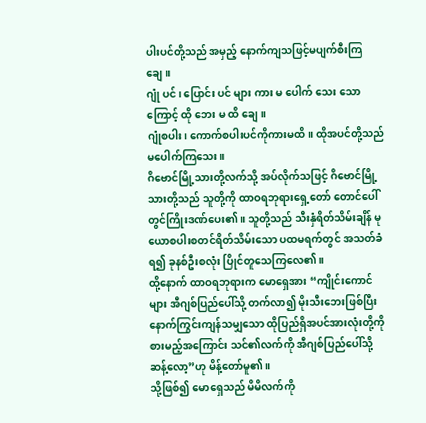ပါးပင်တို့သည် အမှည့် နောက်ကျသဖြင့်မပျက်စီးကြချေ။
ဂျုံ ပင်၊ ပြောင်း ပင် များ ကား မ ပေါက် သေး သော ကြောင့် ထို ဘေး မ ထိ ချေ။
ဂျုံစပါး၊ ကောက်စပါးပင်ကိုကားမထိ။ ထိုအပင်တို့သည် မပေါက်ကြသေး။
ဂိဗောင်မြို့သားတို့လက်သို့ အပ်လိုက်သဖြင့် ဂိဗောင်မြို့သားတို့သည် သူတို့ကို ထာဝရဘုရားရှေ့တော် တောင်ပေါ်တွင်ကြိုးဒဏ်ပေး၏။ သူတို့သည် သီးနှံရိတ်သိမ်းချိန် မုယောစပါးစတင်ရိတ်သိမ်းသော ပထမရက်တွင် အသတ်ခံရ၍ ခုနစ်ဦးစလုံး ပြိုင်တူသေကြလေ၏။
ထို့နောက် ထာဝရဘုရားက မောရှေအား “ကျိုင်းကောင်များ အီဂျစ်ပြည်ပေါ်သို့ တက်လာ၍ မိုးသီးဘေးဖြစ်ပြီးနောက်ကြွင်းကျန်သမျှသော ထိုပြည်ရှိအပင်အားလုံးတို့ကို စားမည့်အကြောင်း သင်၏လက်ကို အီဂျစ်ပြည်ပေါ်သို့ ဆန့်လော့”ဟု မိန့်တော်မူ၏။
သို့ဖြစ်၍ မောရှေသည် မိမိလက်ကို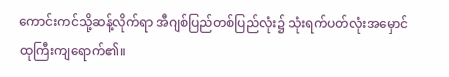ကောင်းကင်သို့ဆန့်လိုက်ရာ အီဂျစ်ပြည်တစ်ပြည်လုံး၌ သုံးရက်ပတ်လုံးအမှောင်ထုကြီးကျရောက်၏။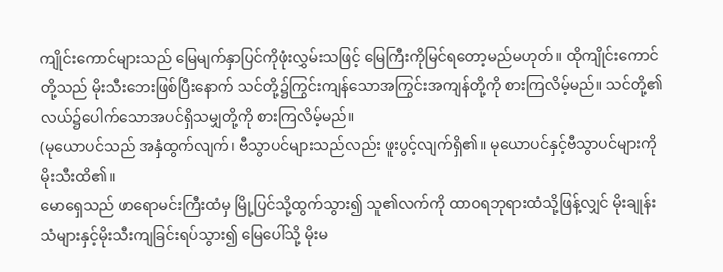ကျိုင်းကောင်များသည် မြေမျက်နှာပြင်ကိုဖုံးလွှမ်းသဖြင့် မြေကြီးကိုမြင်ရတော့မည်မဟုတ်။ ထိုကျိုင်းကောင်တို့သည် မိုးသီးဘေးဖြစ်ပြီးနောက် သင်တို့၌ကြွင်းကျန်သောအကြွင်းအကျန်တို့ကို စားကြလိမ့်မည်။ သင်တို့၏လယ်၌ပေါက်သောအပင်ရှိသမျှတို့ကို စားကြလိမ့်မည်။
(မုယောပင်သည် အနှံထွက်လျက်၊ ဗီသွာပင်များသည်လည်း ဖူးပွင့်လျက်ရှိ၏။ မုယောပင်နှင့်ဗီသွာပင်များကို မိုးသီးထိ၏။
မောရှေသည် ဖာရောမင်းကြီးထံမှ မြို့ပြင်သို့ထွက်သွား၍ သူ၏လက်ကို ထာဝရဘုရားထံသို့ဖြန့်လျှင် မိုးချုန်းသံများနှင့်မိုးသီးကျခြင်းရပ်သွား၍ မြေပေါ်သို့ မိုးမ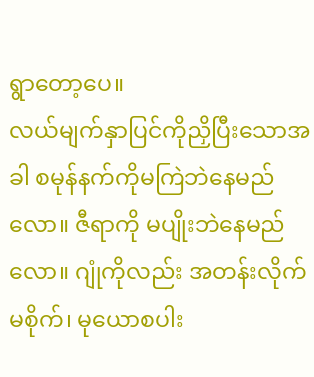ရွာတော့ပေ။
လယ်မျက်နှာပြင်ကိုညှိပြီးသောအခါ စမုန်နက်ကိုမကြဲဘဲနေမည်လော။ ဇီရာကို မပျိုးဘဲနေမည်လော။ ဂျုံကိုလည်း အတန်းလိုက်မစိုက်၊ မုယောစပါး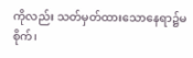ကိုလည်း သတ်မှတ်ထားသောနေရာ၌မစိုက်၊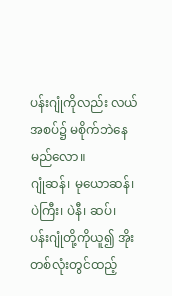ပန်းဂျုံကိုလည်း လယ်အစပ်၌ မစိုက်ဘဲနေမည်လော။
ဂျုံဆန်၊ မုယောဆန်၊ ပဲကြီး၊ ပဲနီ၊ ဆပ်၊ ပန်းဂျုံတို့ကိုယူ၍ အိုးတစ်လုံးတွင်ထည့်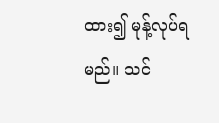ထား၍ မုန့်လုပ်ရမည်။ သင်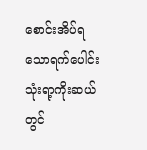စောင်းအိပ်ရသောရက်ပေါင်း သုံးရာ့ကိုးဆယ်တွင်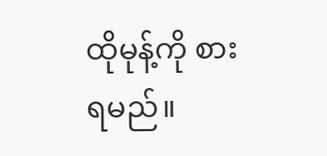ထိုမုန့်ကို စားရမည်။